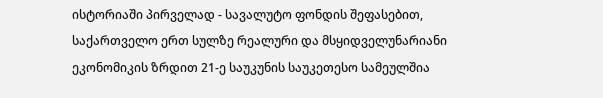ისტორიაში პირველად - სავალუტო ფონდის შეფასებით, საქართველო ერთ სულზე რეალური და მსყიდველუნარიანი ეკონომიკის ზრდით 21-ე საუკუნის საუკეთესო სამეულშია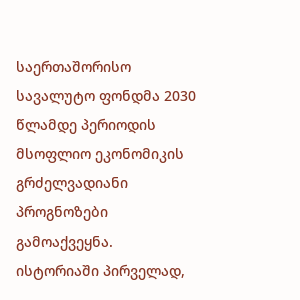საერთაშორისო სავალუტო ფონდმა 2030 წლამდე პერიოდის მსოფლიო ეკონომიკის გრძელვადიანი პროგნოზები გამოაქვეყნა.
ისტორიაში პირველად,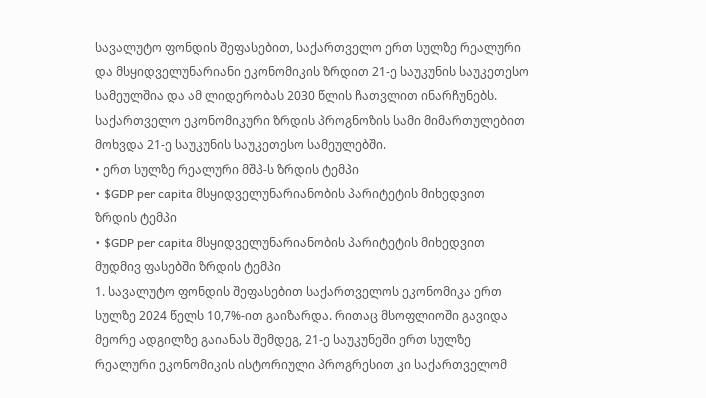სავალუტო ფონდის შეფასებით, საქართველო ერთ სულზე რეალური და მსყიდველუნარიანი ეკონომიკის ზრდით 21-ე საუკუნის საუკეთესო სამეულშია და ამ ლიდერობას 2030 წლის ჩათვლით ინარჩუნებს.
საქართველო ეკონომიკური ზრდის პროგნოზის სამი მიმართულებით მოხვდა 21-ე საუკუნის საუკეთესო სამეულებში.
• ერთ სულზე რეალური მშპ-ს ზრდის ტემპი
• $GDP per capita მსყიდველუნარიანობის პარიტეტის მიხედვით ზრდის ტემპი
• $GDP per capita მსყიდველუნარიანობის პარიტეტის მიხედვით მუდმივ ფასებში ზრდის ტემპი
1. სავალუტო ფონდის შეფასებით საქართველოს ეკონომიკა ერთ სულზე 2024 წელს 10,7%-ით გაიზარდა. რითაც მსოფლიოში გავიდა მეორე ადგილზე გაიანას შემდეგ, 21-ე საუკუნეში ერთ სულზე რეალური ეკონომიკის ისტორიული პროგრესით კი საქართველომ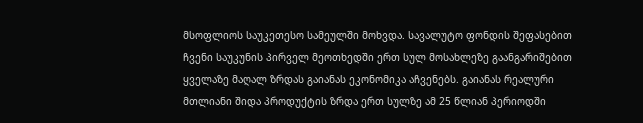მსოფლიოს საუკეთესო სამეულში მოხვდა. სავალუტო ფონდის შეფასებით ჩვენი საუკუნის პირველ მეოთხედში ერთ სულ მოსახლეზე გაანგარიშებით ყველაზე მაღალ ზრდას გაიანას ეკონომიკა აჩვენებს. გაიანას რეალური მთლიანი შიდა პროდუქტის ზრდა ერთ სულზე ამ 25 წლიან პერიოდში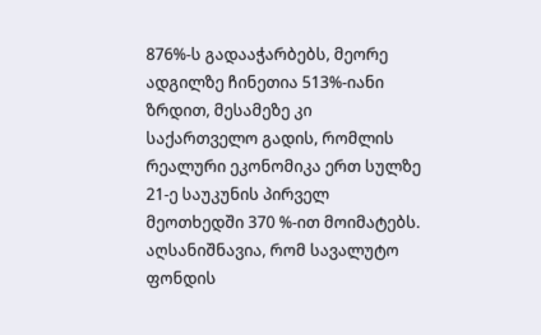876%-ს გადააჭარბებს, მეორე ადგილზე ჩინეთია 513%-იანი ზრდით, მესამეზე კი საქართველო გადის, რომლის რეალური ეკონომიკა ერთ სულზე 21-ე საუკუნის პირველ მეოთხედში 370 %-ით მოიმატებს. აღსანიშნავია, რომ სავალუტო ფონდის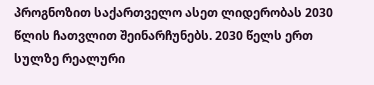პროგნოზით საქართველო ასეთ ლიდერობას 2030 წლის ჩათვლით შეინარჩუნებს. 2030 წელს ერთ სულზე რეალური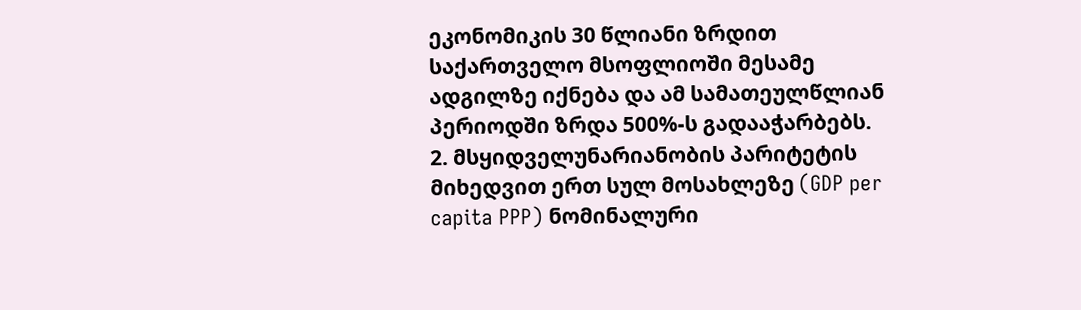ეკონომიკის 30 წლიანი ზრდით საქართველო მსოფლიოში მესამე ადგილზე იქნება და ამ სამათეულწლიან პერიოდში ზრდა 500%-ს გადააჭარბებს.
2. მსყიდველუნარიანობის პარიტეტის მიხედვით ერთ სულ მოსახლეზე (GDP per capita PPP) ნომინალური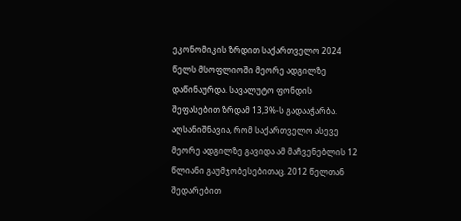ეკონომიკის ზრდით საქართველო 2024 წელს მსოფლიოში მეორე ადგილზე დაწინაურდა. სავალუტო ფონდის შეფასებით ზრდამ 13,3%-ს გადააჭარბა. აღსანიშნავია, რომ საქართველო ასევე მეორე ადგილზე გავიდა ამ მაჩვენებლის 12 წლიანი გაუმჯობესებითაც. 2012 წელთან შედარებით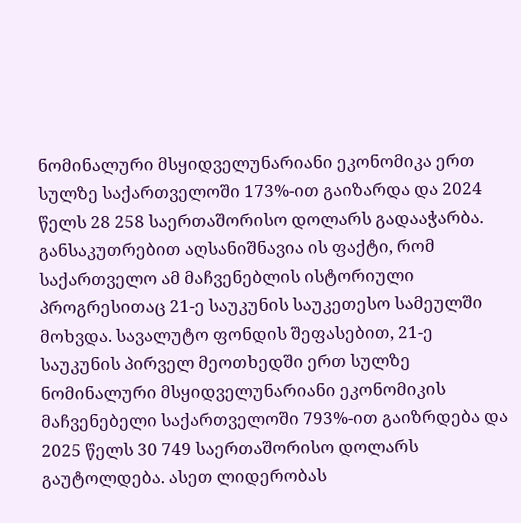ნომინალური მსყიდველუნარიანი ეკონომიკა ერთ სულზე საქართველოში 173%-ით გაიზარდა და 2024 წელს 28 258 საერთაშორისო დოლარს გადააჭარბა. განსაკუთრებით აღსანიშნავია ის ფაქტი, რომ საქართველო ამ მაჩვენებლის ისტორიული პროგრესითაც 21-ე საუკუნის საუკეთესო სამეულში მოხვდა. სავალუტო ფონდის შეფასებით, 21-ე საუკუნის პირველ მეოთხედში ერთ სულზე ნომინალური მსყიდველუნარიანი ეკონომიკის მაჩვენებელი საქართველოში 793%-ით გაიზრდება და 2025 წელს 30 749 საერთაშორისო დოლარს გაუტოლდება. ასეთ ლიდერობას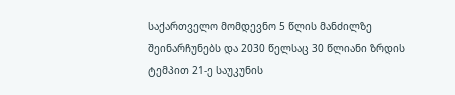საქართველო მომდევნო 5 წლის მანძილზე შეინარჩუნებს და 2030 წელსაც 30 წლიანი ზრდის ტემპით 21-ე საუკუნის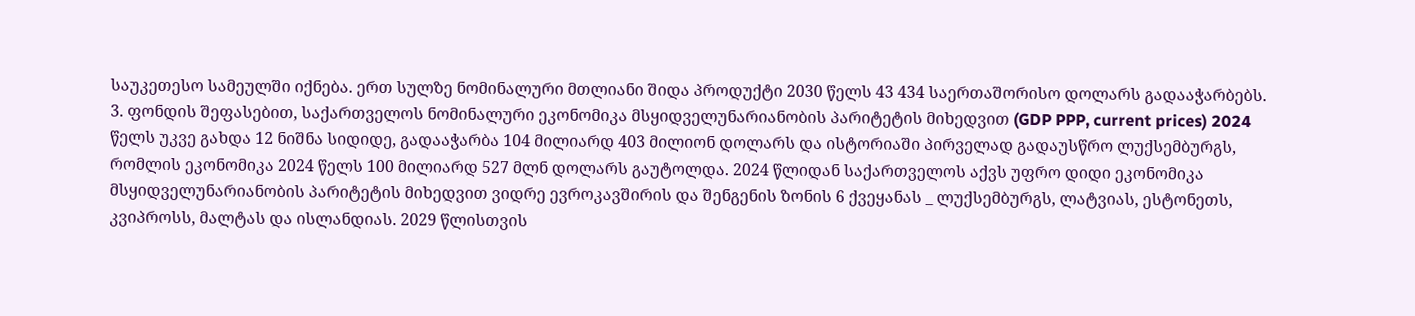საუკეთესო სამეულში იქნება. ერთ სულზე ნომინალური მთლიანი შიდა პროდუქტი 2030 წელს 43 434 საერთაშორისო დოლარს გადააჭარბებს.
3. ფონდის შეფასებით, საქართველოს ნომინალური ეკონომიკა მსყიდველუნარიანობის პარიტეტის მიხედვით (GDP PPP, current prices) 2024 წელს უკვე გახდა 12 ნიშნა სიდიდე, გადააჭარბა 104 მილიარდ 403 მილიონ დოლარს და ისტორიაში პირველად გადაუსწრო ლუქსემბურგს, რომლის ეკონომიკა 2024 წელს 100 მილიარდ 527 მლნ დოლარს გაუტოლდა. 2024 წლიდან საქართველოს აქვს უფრო დიდი ეკონომიკა მსყიდველუნარიანობის პარიტეტის მიხედვით ვიდრე ევროკავშირის და შენგენის ზონის 6 ქვეყანას _ ლუქსემბურგს, ლატვიას, ესტონეთს, კვიპროსს, მალტას და ისლანდიას. 2029 წლისთვის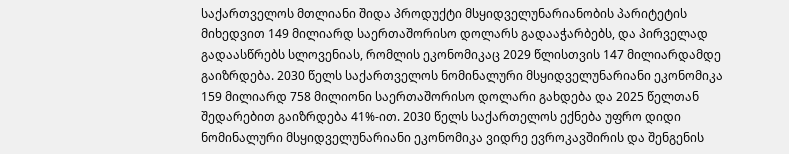საქართველოს მთლიანი შიდა პროდუქტი მსყიდველუნარიანობის პარიტეტის მიხედვით 149 მილიარდ საერთაშორისო დოლარს გადააჭარბებს, და პირველად გადაასწრებს სლოვენიას, რომლის ეკონომიკაც 2029 წლისთვის 147 მილიარდამდე გაიზრდება. 2030 წელს საქართველოს ნომინალური მსყიდველუნარიანი ეკონომიკა 159 მილიარდ 758 მილიონი საერთაშორისო დოლარი გახდება და 2025 წელთან შედარებით გაიზრდება 41%-ით. 2030 წელს საქართელოს ექნება უფრო დიდი ნომინალური მსყიდველუნარიანი ეკონომიკა ვიდრე ევროკავშირის და შენგენის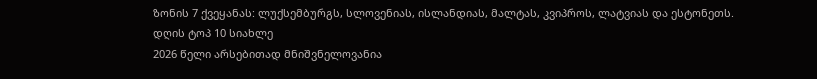ზონის 7 ქვეყანას: ლუქსემბურგს, სლოვენიას, ისლანდიას, მალტას, კვიპროს, ლატვიას და ესტონეთს.
დღის ტოპ 10 სიახლე
2026 წელი არსებითად მნიშვნელოვანია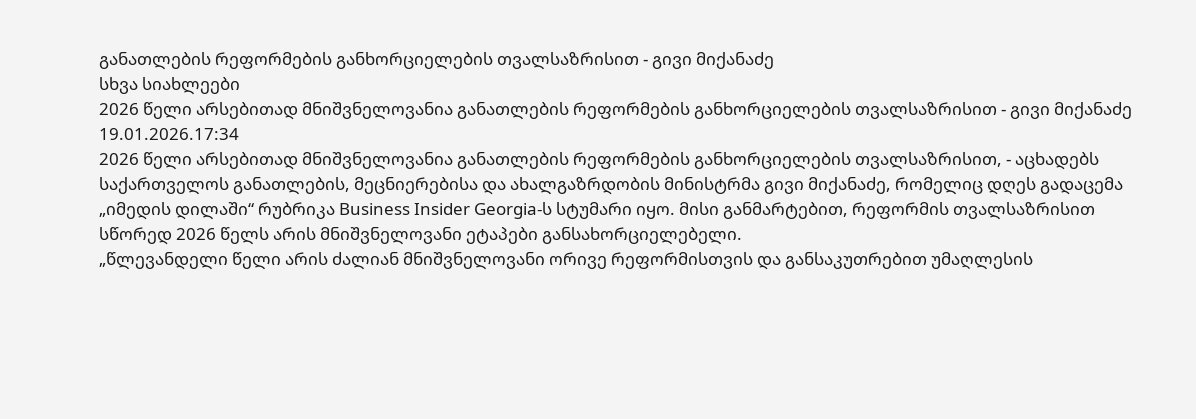განათლების რეფორმების განხორციელების თვალსაზრისით - გივი მიქანაძე
სხვა სიახლეები
2026 წელი არსებითად მნიშვნელოვანია განათლების რეფორმების განხორციელების თვალსაზრისით - გივი მიქანაძე
19.01.2026.17:34
2026 წელი არსებითად მნიშვნელოვანია განათლების რეფორმების განხორციელების თვალსაზრისით, - აცხადებს საქართველოს განათლების, მეცნიერებისა და ახალგაზრდობის მინისტრმა გივი მიქანაძე, რომელიც დღეს გადაცემა „იმედის დილაში“ რუბრიკა Business Insider Georgia-ს სტუმარი იყო. მისი განმარტებით, რეფორმის თვალსაზრისით სწორედ 2026 წელს არის მნიშვნელოვანი ეტაპები განსახორციელებელი.
„წლევანდელი წელი არის ძალიან მნიშვნელოვანი ორივე რეფორმისთვის და განსაკუთრებით უმაღლესის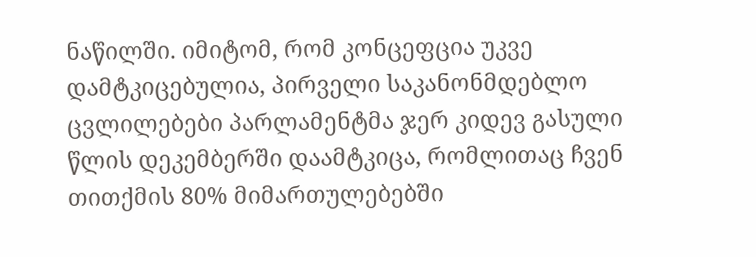ნაწილში. იმიტომ, რომ კონცეფცია უკვე დამტკიცებულია, პირველი საკანონმდებლო ცვლილებები პარლამენტმა ჯერ კიდევ გასული წლის დეკემბერში დაამტკიცა, რომლითაც ჩვენ თითქმის 80% მიმართულებებში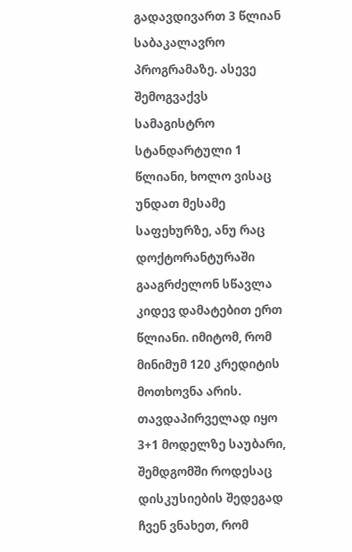გადავდივართ 3 წლიან საბაკალავრო პროგრამაზე. ასევე შემოგვაქვს სამაგისტრო სტანდარტული 1 წლიანი, ხოლო ვისაც უნდათ მესამე საფეხურზე, ანუ რაც დოქტორანტურაში გააგრძელონ სწავლა კიდევ დამატებით ერთ წლიანი. იმიტომ, რომ მინიმუმ 120 კრედიტის მოთხოვნა არის. თავდაპირველად იყო 3+1 მოდელზე საუბარი, შემდგომში როდესაც დისკუსიების შედეგად ჩვენ ვნახეთ, რომ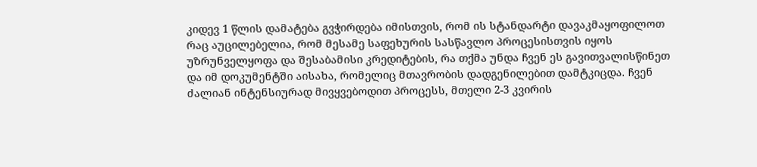კიდევ 1 წლის დამატება გვჭირდება იმისთვის, რომ ის სტანდარტი დავაკმაყოფილოთ რაც აუცილებელია, რომ მესამე საფეხურის სასწავლო პროცესისთვის იყოს უზრუნველყოფა და შესაბამისი კრედიტების, რა თქმა უნდა ჩვენ ეს გავითვალისწინეთ და იმ დოკუმენტში აისახა, რომელიც მთავრობის დადგენილებით დამტკიცდა. ჩვენ ძალიან ინტენსიურად მივყვებოდით პროცესს, მთელი 2-3 კვირის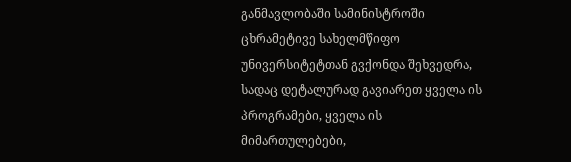განმავლობაში სამინისტროში ცხრამეტივე სახელმწიფო უნივერსიტეტთან გვქონდა შეხვედრა, სადაც დეტალურად გავიარეთ ყველა ის პროგრამები, ყველა ის მიმართულებები,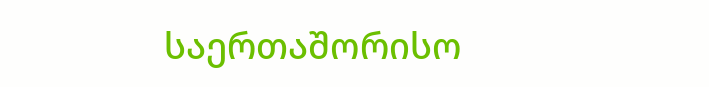საერთაშორისო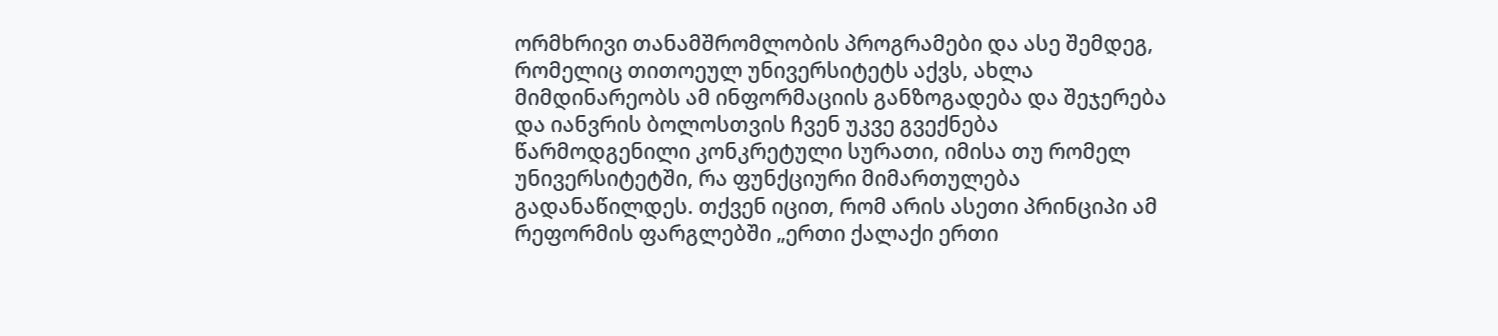ორმხრივი თანამშრომლობის პროგრამები და ასე შემდეგ, რომელიც თითოეულ უნივერსიტეტს აქვს, ახლა მიმდინარეობს ამ ინფორმაციის განზოგადება და შეჯერება და იანვრის ბოლოსთვის ჩვენ უკვე გვექნება წარმოდგენილი კონკრეტული სურათი, იმისა თუ რომელ უნივერსიტეტში, რა ფუნქციური მიმართულება გადანაწილდეს. თქვენ იცით, რომ არის ასეთი პრინციპი ამ რეფორმის ფარგლებში „ერთი ქალაქი ერთი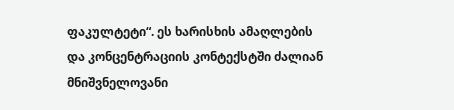ფაკულტეტი“. ეს ხარისხის ამაღლების და კონცენტრაციის კონტექსტში ძალიან მნიშვნელოვანი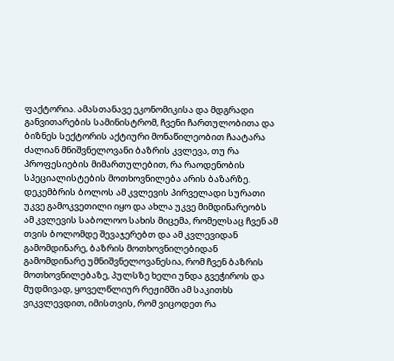ფაქტორია. ამასთანავე ეკონომიკისა და მდგრადი განვითარების სამინისტრომ, ჩვენი ჩართულობითა და ბიზნეს სექტორის აქტიური მონაწილეობით ჩაატარა ძალიან მნიშვნელოვანი ბაზრის კვლევა, თუ რა პროფესიების მიმართულებით, რა რაოდენობის სპეციალისტების მოთხოვნილება არის ბაზარზე. დეკემბრის ბოლოს ამ კვლევის პირველადი სურათი უკვე გამოკვეთილი იყო და ახლა უკვე მიმდინარეობს ამ კვლევის საბოლოო სახის მიცემა, რომელსაც ჩვენ ამ თვის ბოლომდე შევაჯერებთ და ამ კვლევიდან გამომდინარე, ბაზრის მოთხოვნილებიდან გამომდინარე უმნიშვნელოვანესია, რომ ჩვენ ბაზრის მოთხოვნილებაზე, პულსზე ხელი უნდა გვეჭიროს და მუდმივად, ყოველწლიურ რეჟიმში ამ საკითხს ვიკვლევდით, იმისთვის, რომ ვიცოდეთ რა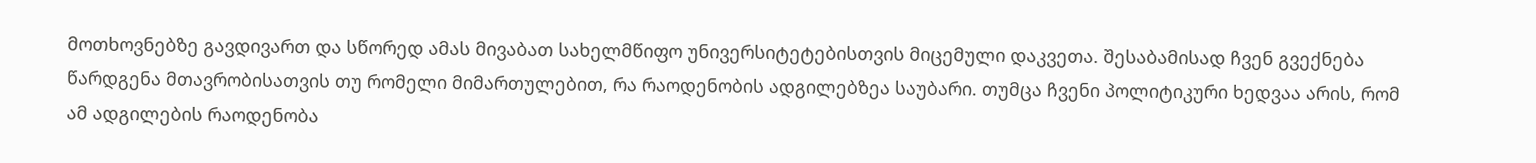მოთხოვნებზე გავდივართ და სწორედ ამას მივაბათ სახელმწიფო უნივერსიტეტებისთვის მიცემული დაკვეთა. შესაბამისად ჩვენ გვექნება წარდგენა მთავრობისათვის თუ რომელი მიმართულებით, რა რაოდენობის ადგილებზეა საუბარი. თუმცა ჩვენი პოლიტიკური ხედვაა არის, რომ ამ ადგილების რაოდენობა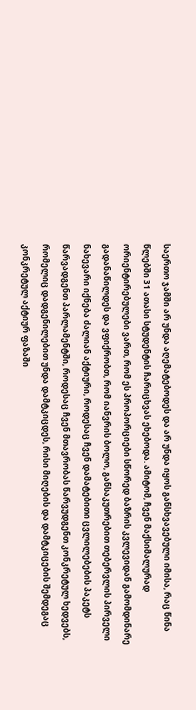საერთო ჯამში არ უნდა აღემატებოდეს და არ უნდა იყოს განსხვავებული იმისა, რაც წინა წლებში 31 ათასი სტუდენტის ჩარიცხვას ეხებოდა. ამიტომ, ჩვენ მაქსიმალურად ორიენტირებულები ვართ, რომ ეს პროპორციები სწორედ ბაზრის კვლევიდან გამომდინარე გადანაწილდეს და ვფიქრობთ, რომ იანვრის ბოლო, განსაკუთრებით თებერვლის პირველი ნახევარი იქნება ძალიან აქტიური, როდესაც ჩვენ დამატებითი ცვლილებების პაკეტს წარვადგენთ პარლამენტში, როდესაც ჩვენ მთავრობას წარვუდგენთ კონკრეტულ ხედვებს, რომელიც დადგენილებით უნდა დამტკიცდეს, რისი მიღების და დამტკიცების შემდეგაც კონკრეტულ აქტიურ ფაზაში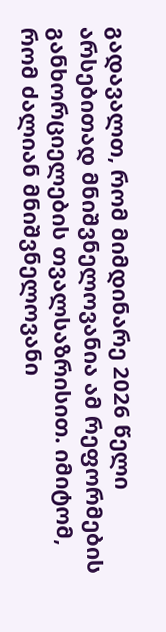გადავალთ, რომ მიმდინარე 2026 წელი არსებითად მნიშვნელოვანია ამ რეფორმების განხორციელების თვალსაზრისით. იმიტომ, რომ ძალიან მნიშვნელოვანი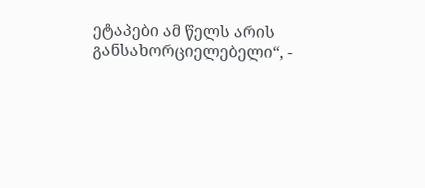ეტაპები ამ წელს არის განსახორციელებელი“, -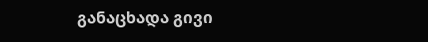განაცხადა გივი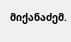მიქანაძემ.